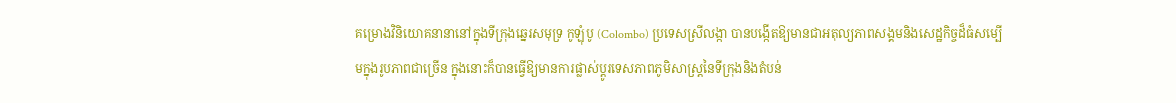គម្រោងវិនិយោគនានានៅក្នុងទីក្រុងឆ្នេរសមុទ្រ កូឡុំបូ (Colombo) ប្រទេសស្រីលង្កា បានបង្កើតឱ្យមានជាអតុល្យភាពសង្គមនិងសេដ្ឋកិច្ចដ៏ធំសម្បើមក្នុងរូបភាពជាច្រើន ក្នុងនោះក៏បានធ្វើឱ្យមានការផ្លាស់ប្ដូរទេសភាពភូមិសាស្ត្រនៃទីក្រុងនិងតំបន់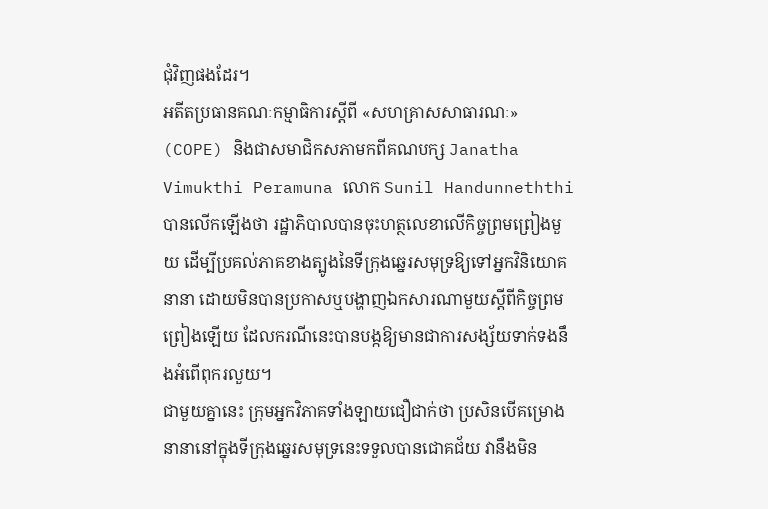ជុំវិញផងដែរ។
អតីតប្រធានគណៈកម្មាធិការស្តីពី «សហគ្រាសសាធារណៈ» (COPE) និងជាសមាជិកសភាមកពីគណបក្ស Janatha Vimukthi Peramuna លោក Sunil Handunneththi បានលើកឡើងថា រដ្ឋាភិបាលបានចុះហត្ថលេខាលើកិច្ចព្រមព្រៀងមួយ ដើម្បីប្រគល់ភាគខាងត្បូងនៃទីក្រុងឆ្នេរសមុទ្រឱ្យទៅអ្នកវិនិយោគនានា ដោយមិនបានប្រកាសឬបង្ហាញឯកសារណាមួយស្តីពីកិច្ចព្រមព្រៀងឡើយ ដែលករណីនេះបានបង្កឱ្យមានជាការសង្ស័យទាក់ទងនឹងអំពើពុករលួយ។
ជាមួយគ្នានេះ ក្រុមអ្នកវិភាគទាំងឡាយជឿជាក់ថា ប្រសិនបើគម្រោងនានានៅក្នុងទីក្រុងឆ្នេរសមុទ្រនេះទទួលបានជោគជ័យ វានឹងមិន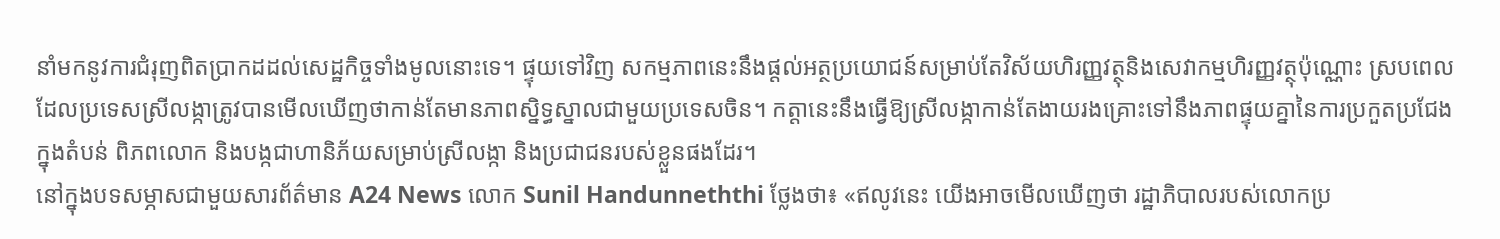នាំមកនូវការជំរុញពិតប្រាកដដល់សេដ្ឋកិច្ចទាំងមូលនោះទេ។ ផ្ទុយទៅវិញ សកម្មភាពនេះនឹងផ្ដល់អត្ថប្រយោជន៍សម្រាប់តែវិស័យហិរញ្ញវត្ថុនិងសេវាកម្មហិរញ្ញវត្ថុប៉ុណ្ណោះ ស្របពេលដែលប្រទេសស្រីលង្កាត្រូវបានមើលឃើញថាកាន់តែមានភាពស្និទ្ធស្នាលជាមួយប្រទេសចិន។ កត្តានេះនឹងធ្វើឱ្យស្រីលង្កាកាន់តែងាយរងគ្រោះទៅនឹងភាពផ្ទុយគ្នានៃការប្រកួតប្រជែងក្នុងតំបន់ ពិភពលោក និងបង្កជាហានិភ័យសម្រាប់ស្រីលង្កា និងប្រជាជនរបស់ខ្លួនផងដែរ។
នៅក្នុងបទសម្ភាសជាមួយសារព័ត៌មាន A24 News លោក Sunil Handunneththi ថ្លែងថា៖ «ឥលូវនេះ យើងអាចមើលឃើញថា រដ្ឋាភិបាលរបស់លោកប្រ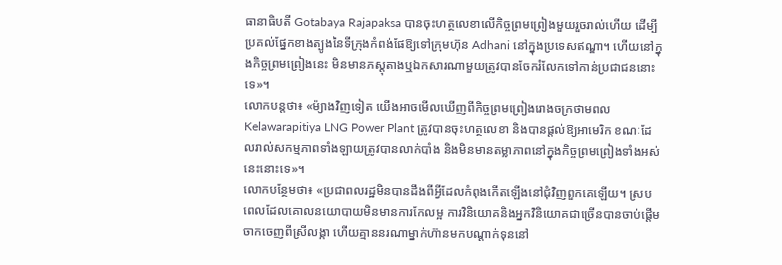ធានាធិបតី Gotabaya Rajapaksa បានចុះហត្ថលេខាលើកិច្ចព្រមព្រៀងមួយរួចរាល់ហើយ ដើម្បីប្រគល់ផ្នែកខាងត្បូងនៃទីក្រុងកំពង់ផែឱ្យទៅក្រុមហ៊ុន Adhani នៅក្នុងប្រទេសឥណ្ឌា។ ហើយនៅក្នុងកិច្ចព្រមព្រៀងនេះ មិនមានភស្តុតាងឬឯកសារណាមួយត្រូវបានចែករំលែកទៅកាន់ប្រជាជននោះទេ»។
លោកបន្តថា៖ «ម៉្យាងវិញទៀត យើងអាចមើលឃើញពីកិច្ចព្រមព្រៀងរោងចក្រថាមពល Kelawarapitiya LNG Power Plant ត្រូវបានចុះហត្ថលេខា និងបានផ្ដល់ឱ្យអាមេរិក ខណៈដែលរាល់សកម្មភាពទាំងឡាយត្រូវបានលាក់បាំង និងមិនមានតម្លាភាពនៅក្នុងកិច្ចព្រមព្រៀងទាំងអស់នេះនោះទេ»។
លោកបន្ថែមថា៖ «ប្រជាពលរដ្ឋមិនបានដឹងពីអ្វីដែលកំពុងកើតឡើងនៅជុំវិញពួកគេឡើយ។ ស្របពេលដែលគោលនយោបាយមិនមានការកែលម្អ ការវិនិយោគនិងអ្នកវិនិយោគជាច្រើនបានចាប់ផ្ដើមចាកចេញពីស្រីលង្កា ហើយគ្មាននរណាម្នាក់ហ៊ានមកបណ្ដាក់ទុននៅ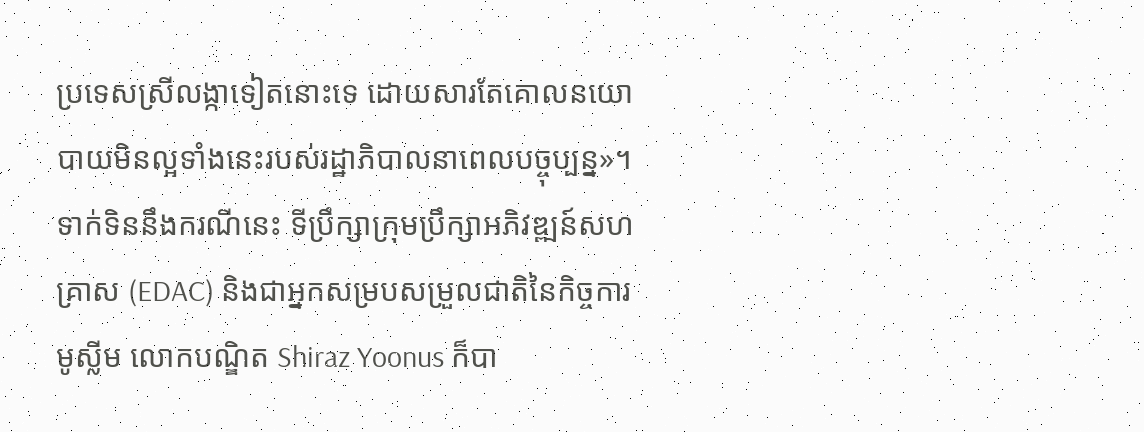ប្រទេសស្រីលង្កាទៀតនោះទេ ដោយសារតែគោលនយោបាយមិនល្អទាំងនេះរបស់រដ្ឋាភិបាលនាពេលបច្ចុប្បន្ន»។
ទាក់ទិននឹងករណីនេះ ទីប្រឹក្សាក្រុមប្រឹក្សាអភិវឌ្ឍន៍សហគ្រាស (EDAC) និងជាអ្នកសម្របសម្រួលជាតិនៃកិច្ចការមូស្លីម លោកបណ្ឌិត Shiraz Yoonus ក៏បា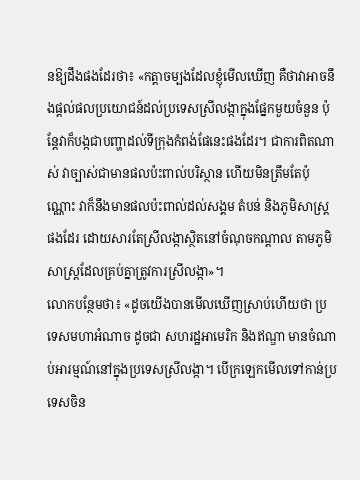នឱ្យដឹងផងដែរថា៖ «កត្តាចម្បងដែលខ្ញុំមើលឃើញ គឺថាវាអាចនឹងផ្ដល់ផលប្រយោជន៍ដល់ប្រទេសស្រីលង្កាក្នុងផ្នែកមួយចំនួន ប៉ុន្តែវាក៏បង្កជាបញ្ហាដល់ទីក្រុងកំពង់ផែនេះផងដែរ។ ជាការពិតណាស់ វាច្បាស់ជាមានផលប៉ះពាល់បរិស្ថាន ហើយមិនត្រឹមតែប៉ុណ្ណោះ វាក៏នឹងមានផលប៉ះពាល់ដល់សង្គម តំបន់ និងភូមិសាស្ត្រផងដែរ ដោយសារតែស្រីលង្កាស្ថិតនៅចំណុចកណ្ដាល តាមភូមិសាស្ត្រដែលគ្រប់គ្នាត្រូវការស្រីលង្កា»។
លោកបន្ថែមថា៖ «ដូចយើងបានមើលឃើញស្រាប់ហើយថា ប្រទេសមហាអំណាច ដូចជា សហរដ្ឋអាមេរិក និងឥណ្ឌា មានចំណាប់អារម្មណ៍នៅក្នុងប្រទេសស្រីលង្កា។ បើក្រឡេកមើលទៅកាន់ប្រទេសចិន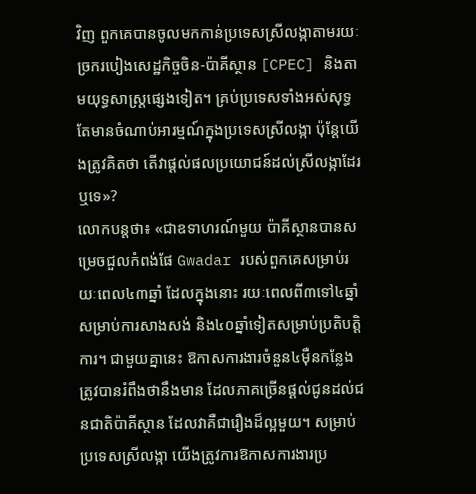វិញ ពួកគេបានចូលមកកាន់ប្រទេសស្រីលង្កាតាមរយៈច្រករបៀងសេដ្ឋកិច្ចចិន-ប៉ាគីស្ថាន [CPEC] និងតាមយុទ្ធសាស្ត្រផ្សេងទៀត។ គ្រប់ប្រទេសទាំងអស់សុទ្ធតែមានចំណាប់អារម្មណ៍ក្នុងប្រទេសស្រីលង្កា ប៉ុន្តែយើងត្រូវគិតថា តើវាផ្ដល់ផលប្រយោជន៍ដល់ស្រីលង្កាដែរឬទេ»?
លោកបន្តថា៖ «ជាឧទាហរណ៍មួយ ប៉ាគីស្ថានបានសម្រេចជួលកំពង់ផែ Gwadar របស់ពួកគេសម្រាប់រយៈពេល៤៣ឆ្នាំ ដែលក្នុងនោះ រយៈពេលពី៣ទៅ៤ឆ្នាំសម្រាប់ការសាងសង់ និង៤០ឆ្នាំទៀតសម្រាប់ប្រតិបត្តិការ។ ជាមួយគ្នានេះ ឱកាសការងារចំនួន៤ម៉ឺនកន្លែង ត្រូវបានរំពឹងថានឹងមាន ដែលភាគច្រើនផ្ដល់ជូនដល់ជនជាតិប៉ាគីស្ថាន ដែលវាគឺជារឿងដ៏ល្អមួយ។ សម្រាប់ប្រទេសស្រីលង្កា យើងត្រូវការឱកាសការងារប្រ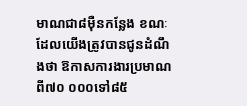មាណជា៨ម៉ឺនកន្លែង ខណៈដែលយើងត្រូវបានជូនដំណឹងថា ឱកាសការងារប្រមាណពី៧០ ០០០ទៅ៨៥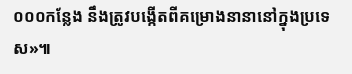០០០កន្លែង នឹងត្រូវបង្កើតពីគម្រោងនានានៅក្នុងប្រទេស»៕